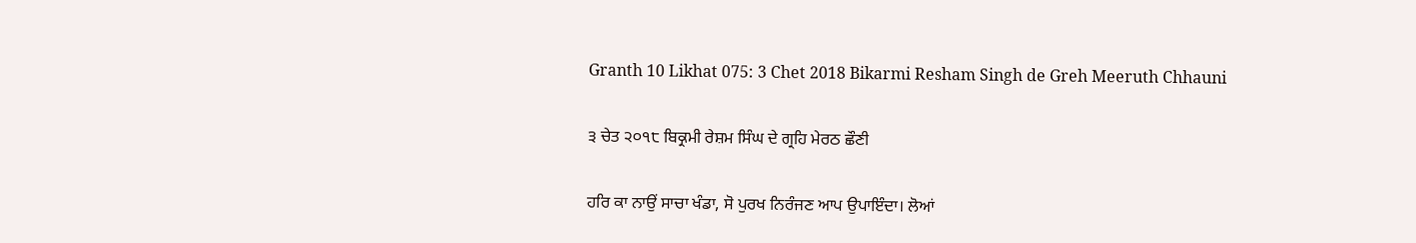Granth 10 Likhat 075: 3 Chet 2018 Bikarmi Resham Singh de Greh Meeruth Chhauni

੩ ਚੇਤ ੨੦੧੮ ਬਿਕ੍ਰਮੀ ਰੇਸ਼ਮ ਸਿੰਘ ਦੇ ਗ੍ਰਹਿ ਮੇਰਠ ਛੌਣੀ

ਹਰਿ ਕਾ ਨਾਉਂ ਸਾਚਾ ਖੰਡਾ, ਸੋ ਪੁਰਖ ਨਿਰੰਜਣ ਆਪ ਉਪਾਇੰਦਾ। ਲੋਆਂ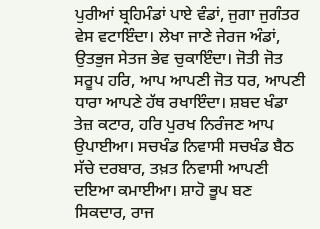ਪੁਰੀਆਂ ਬ੍ਰਹਿਮੰਡਾਂ ਪਾਏ ਵੰਡਾਂ, ਜੁਗਾ ਜੁਗੰਤਰ ਵੇਸ ਵਟਾਇੰਦਾ। ਲੇਖਾ ਜਾਣੇ ਜੇਰਜ ਅੰਡਾਂ, ਉਤਭੁਜ ਸੇਤਜ ਭੇਵ ਚੁਕਾਇੰਦਾ। ਜੋਤੀ ਜੋਤ ਸਰੂਪ ਹਰਿ, ਆਪ ਆਪਣੀ ਜੋਤ ਧਰ, ਆਪਣੀ ਧਾਰਾ ਆਪਣੇ ਹੱਥ ਰਖਾਇੰਦਾ। ਸ਼ਬਦ ਖੰਡਾ ਤੇਜ਼ ਕਟਾਰ, ਹਰਿ ਪੁਰਖ ਨਿਰੰਜਣ ਆਪ ਉਪਾਈਆ। ਸਚਖੰਡ ਨਿਵਾਸੀ ਸਚਖੰਡ ਬੈਠ ਸੱਚੇ ਦਰਬਾਰ, ਤਖ਼ਤ ਨਿਵਾਸੀ ਆਪਣੀ ਦਇਆ ਕਮਾਈਆ। ਸ਼ਾਹੋ ਭੂਪ ਬਣ ਸਿਕਦਾਰ, ਰਾਜ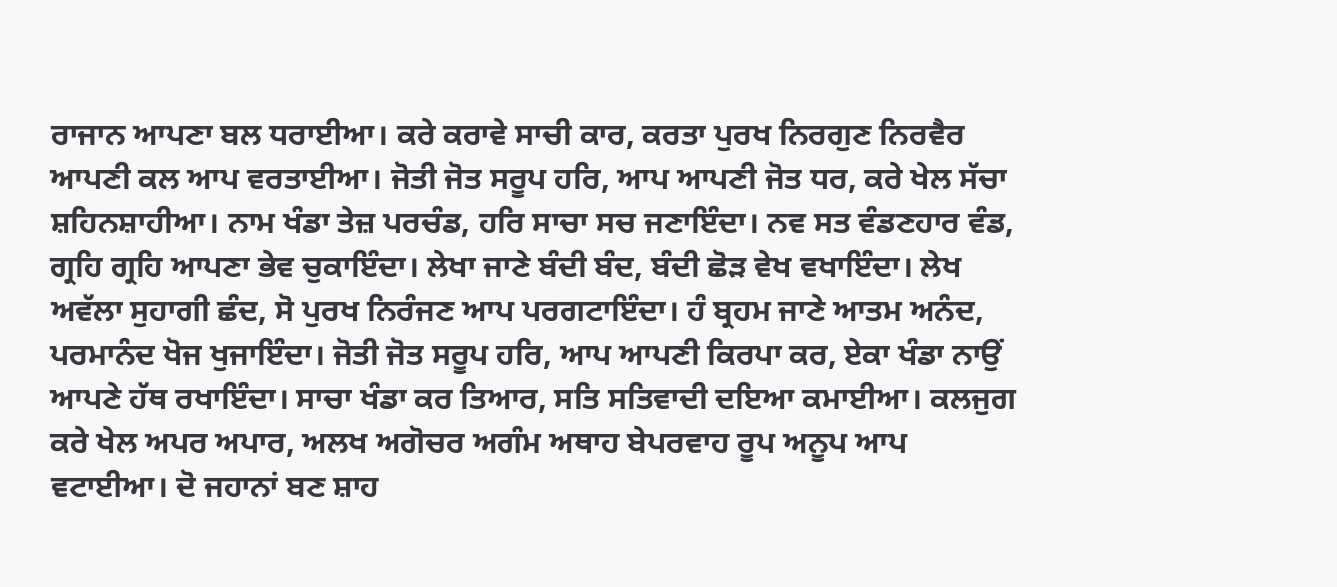ਰਾਜਾਨ ਆਪਣਾ ਬਲ ਧਰਾਈਆ। ਕਰੇ ਕਰਾਵੇ ਸਾਚੀ ਕਾਰ, ਕਰਤਾ ਪੁਰਖ ਨਿਰਗੁਣ ਨਿਰਵੈਰ ਆਪਣੀ ਕਲ ਆਪ ਵਰਤਾਈਆ। ਜੋਤੀ ਜੋਤ ਸਰੂਪ ਹਰਿ, ਆਪ ਆਪਣੀ ਜੋਤ ਧਰ, ਕਰੇ ਖੇਲ ਸੱਚਾ ਸ਼ਹਿਨਸ਼ਾਹੀਆ। ਨਾਮ ਖੰਡਾ ਤੇਜ਼ ਪਰਚੰਡ, ਹਰਿ ਸਾਚਾ ਸਚ ਜਣਾਇੰਦਾ। ਨਵ ਸਤ ਵੰਡਣਹਾਰ ਵੰਡ, ਗ੍ਰਹਿ ਗ੍ਰਹਿ ਆਪਣਾ ਭੇਵ ਚੁਕਾਇੰਦਾ। ਲੇਖਾ ਜਾਣੇ ਬੰਦੀ ਬੰਦ, ਬੰਦੀ ਛੋੜ ਵੇਖ ਵਖਾਇੰਦਾ। ਲੇਖ ਅਵੱਲਾ ਸੁਹਾਗੀ ਛੰਦ, ਸੋ ਪੁਰਖ ਨਿਰੰਜਣ ਆਪ ਪਰਗਟਾਇੰਦਾ। ਹੰ ਬ੍ਰਹਮ ਜਾਣੇ ਆਤਮ ਅਨੰਦ, ਪਰਮਾਨੰਦ ਖੋਜ ਖੁਜਾਇੰਦਾ। ਜੋਤੀ ਜੋਤ ਸਰੂਪ ਹਰਿ, ਆਪ ਆਪਣੀ ਕਿਰਪਾ ਕਰ, ਏਕਾ ਖੰਡਾ ਨਾਉਂ ਆਪਣੇ ਹੱਥ ਰਖਾਇੰਦਾ। ਸਾਚਾ ਖੰਡਾ ਕਰ ਤਿਆਰ, ਸਤਿ ਸਤਿਵਾਦੀ ਦਇਆ ਕਮਾਈਆ। ਕਲਜੁਗ ਕਰੇ ਖੇਲ ਅਪਰ ਅਪਾਰ, ਅਲਖ ਅਗੋਚਰ ਅਗੰਮ ਅਥਾਹ ਬੇਪਰਵਾਹ ਰੂਪ ਅਨੂਪ ਆਪ ਵਟਾਈਆ। ਦੋ ਜਹਾਨਾਂ ਬਣ ਸ਼ਾਹ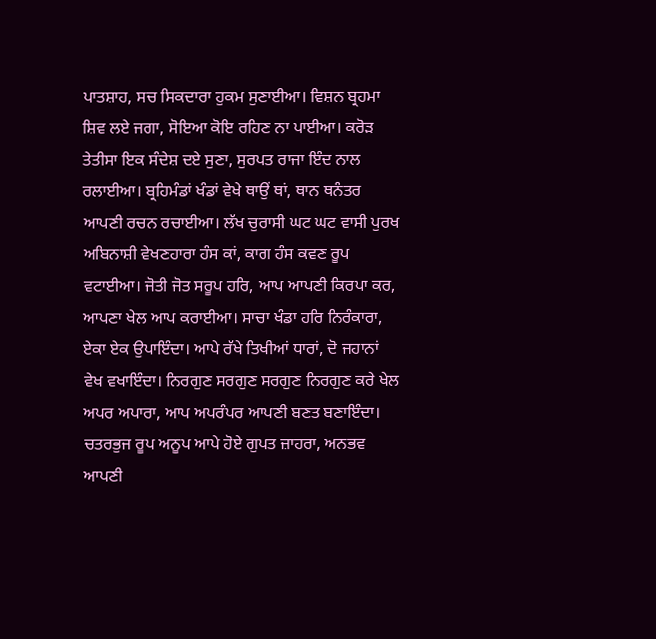ਪਾਤਸ਼ਾਹ, ਸਚ ਸਿਕਦਾਰਾ ਹੁਕਮ ਸੁਣਾਈਆ। ਵਿਸ਼ਨ ਬ੍ਰਹਮਾ ਸ਼ਿਵ ਲਏ ਜਗਾ, ਸੋਇਆ ਕੋਇ ਰਹਿਣ ਨਾ ਪਾਈਆ। ਕਰੋੜ ਤੇਤੀਸਾ ਇਕ ਸੰਦੇਸ਼ ਦਏ ਸੁਣਾ, ਸੁਰਪਤ ਰਾਜਾ ਇੰਦ ਨਾਲ ਰਲਾਈਆ। ਬ੍ਰਹਿਮੰਡਾਂ ਖੰਡਾਂ ਵੇਖੇ ਥਾਉਂ ਥਾਂ, ਥਾਨ ਥਨੰਤਰ ਆਪਣੀ ਰਚਨ ਰਚਾਈਆ। ਲੱਖ ਚੁਰਾਸੀ ਘਟ ਘਟ ਵਾਸੀ ਪੁਰਖ ਅਬਿਨਾਸ਼ੀ ਵੇਖਣਹਾਰਾ ਹੰਸ ਕਾਂ, ਕਾਗ ਹੰਸ ਕਵਣ ਰੂਪ ਵਟਾਈਆ। ਜੋਤੀ ਜੋਤ ਸਰੂਪ ਹਰਿ, ਆਪ ਆਪਣੀ ਕਿਰਪਾ ਕਰ, ਆਪਣਾ ਖੇਲ ਆਪ ਕਰਾਈਆ। ਸਾਚਾ ਖੰਡਾ ਹਰਿ ਨਿਰੰਕਾਰਾ, ਏਕਾ ਏਕ ਉਪਾਇੰਦਾ। ਆਪੇ ਰੱਖੇ ਤਿਖੀਆਂ ਧਾਰਾਂ, ਦੋ ਜਹਾਨਾਂ ਵੇਖ ਵਖਾਇੰਦਾ। ਨਿਰਗੁਣ ਸਰਗੁਣ ਸਰਗੁਣ ਨਿਰਗੁਣ ਕਰੇ ਖੇਲ ਅਪਰ ਅਪਾਰਾ, ਆਪ ਅਪਰੰਪਰ ਆਪਣੀ ਬਣਤ ਬਣਾਇੰਦਾ। ਚਤਰਭੁਜ ਰੂਪ ਅਨੂਪ ਆਪੇ ਹੋਏ ਗੁਪਤ ਜ਼ਾਹਰਾ, ਅਨਭਵ ਆਪਣੀ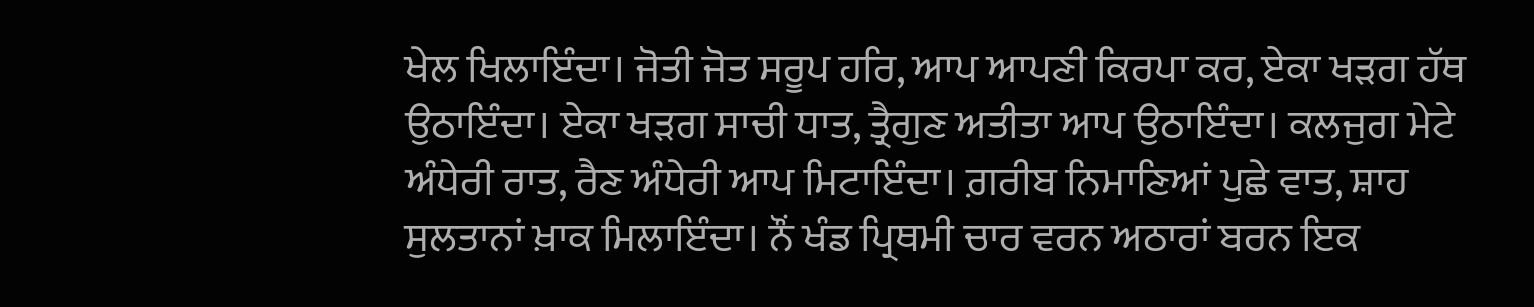ਖੇਲ ਖਿਲਾਇੰਦਾ। ਜੋਤੀ ਜੋਤ ਸਰੂਪ ਹਰਿ, ਆਪ ਆਪਣੀ ਕਿਰਪਾ ਕਰ, ਏਕਾ ਖੜਗ ਹੱਥ ਉਠਾਇੰਦਾ। ਏਕਾ ਖੜਗ ਸਾਚੀ ਧਾਤ, ਤ੍ਰੈਗੁਣ ਅਤੀਤਾ ਆਪ ਉਠਾਇੰਦਾ। ਕਲਜੁਗ ਮੇਟੇ ਅੰਧੇਰੀ ਰਾਤ, ਰੈਣ ਅੰਧੇਰੀ ਆਪ ਮਿਟਾਇੰਦਾ। ਗ਼ਰੀਬ ਨਿਮਾਣਿਆਂ ਪੁਛੇ ਵਾਤ, ਸ਼ਾਹ ਸੁਲਤਾਨਾਂ ਖ਼ਾਕ ਮਿਲਾਇੰਦਾ। ਨੌਂ ਖੰਡ ਪ੍ਰਿਥਮੀ ਚਾਰ ਵਰਨ ਅਠਾਰਾਂ ਬਰਨ ਇਕ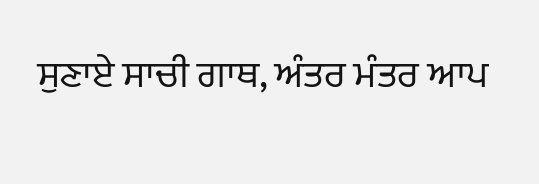ਸੁਣਾਏ ਸਾਚੀ ਗਾਥ, ਅੰਤਰ ਮੰਤਰ ਆਪ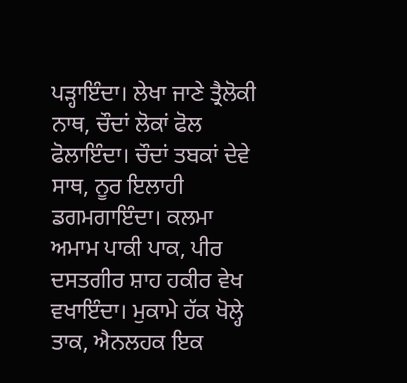ਪੜ੍ਹਾਇੰਦਾ। ਲੇਖਾ ਜਾਣੇ ਤ੍ਰੈਲੋਕੀ ਨਾਥ, ਚੌਦਾਂ ਲੋਕਾਂ ਫੋਲ ਫੋਲਾਇੰਦਾ। ਚੌਦਾਂ ਤਬਕਾਂ ਦੇਵੇ ਸਾਥ, ਨੂਰ ਇਲਾਹੀ ਡਗਮਗਾਇੰਦਾ। ਕਲਮਾ ਅਮਾਮ ਪਾਕੀ ਪਾਕ, ਪੀਰ ਦਸਤਗੀਰ ਸ਼ਾਹ ਹਕੀਰ ਵੇਖ ਵਖਾਇੰਦਾ। ਮੁਕਾਮੇ ਹੱਕ ਖੋਲ੍ਹੇ ਤਾਕ, ਐਨਲਹਕ ਇਕ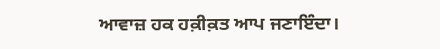ਆਵਾਜ਼ ਹਕ ਹਕ਼ੀਕ਼ਤ ਆਪ ਜਣਾਇੰਦਾ।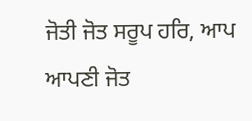ਜੋਤੀ ਜੋਤ ਸਰੂਪ ਹਰਿ, ਆਪ ਆਪਣੀ ਜੋਤ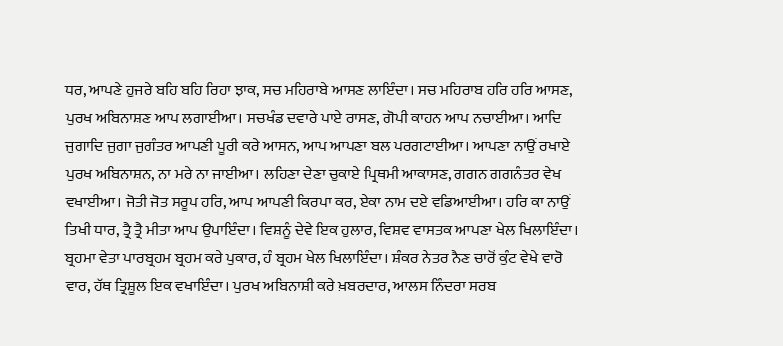ਧਰ, ਆਪਣੇ ਹੁਜਰੇ ਬਹਿ ਬਹਿ ਰਿਹਾ ਝਾਕ, ਸਚ ਮਹਿਰਾਬੇ ਆਸਣ ਲਾਇੰਦਾ। ਸਚ ਮਹਿਰਾਬ ਹਰਿ ਹਰਿ ਆਸਣ, ਪੁਰਖ ਅਬਿਨਾਸ਼ਣ ਆਪ ਲਗਾਈਆ। ਸਚਖੰਡ ਦਵਾਰੇ ਪਾਏ ਰਾਸਣ, ਗੋਪੀ ਕਾਹਨ ਆਪ ਨਚਾਈਆ। ਆਦਿ ਜੁਗਾਦਿ ਜੁਗਾ ਜੁਗੰਤਰ ਆਪਣੀ ਪੂਰੀ ਕਰੇ ਆਸਨ, ਆਪ ਆਪਣਾ ਬਲ ਪਰਗਟਾਈਆ। ਆਪਣਾ ਨਾਉਂ ਰਖਾਏ ਪੁਰਖ ਅਬਿਨਾਸ਼ਨ, ਨਾ ਮਰੇ ਨਾ ਜਾਈਆ। ਲਹਿਣਾ ਦੇਣਾ ਚੁਕਾਏ ਪ੍ਰਿਥਮੀ ਆਕਾਸਣ, ਗਗਨ ਗਗਨੰਤਰ ਵੇਖ ਵਖਾਈਆ। ਜੋਤੀ ਜੋਤ ਸਰੂਪ ਹਰਿ, ਆਪ ਆਪਣੀ ਕਿਰਪਾ ਕਰ, ਏਕਾ ਨਾਮ ਦਏ ਵਡਿਆਈਆ। ਹਰਿ ਕਾ ਨਾਉਂ ਤਿਖੀ ਧਾਰ, ਤ੍ਰੈ ਤ੍ਰੈ ਮੀਤਾ ਆਪ ਉਪਾਇੰਦਾ। ਵਿਸ਼ਨੂੰ ਦੇਵੇ ਇਕ ਹੁਲਾਰ, ਵਿਸ਼ਵ ਵਾਸਤਕ ਆਪਣਾ ਖੇਲ ਖਿਲਾਇੰਦਾ। ਬ੍ਰਹਮਾ ਵੇਤਾ ਪਾਰਬ੍ਰਹਮ ਬ੍ਰਹਮ ਕਰੇ ਪੁਕਾਰ, ਹੰ ਬ੍ਰਹਮ ਖੇਲ ਖਿਲਾਇੰਦਾ। ਸ਼ੰਕਰ ਨੇਤਰ ਨੈਣ ਚਾਰੋਂ ਕੁੰਟ ਵੇਖੇ ਵਾਰੋ ਵਾਰ, ਹੱਥ ਤ੍ਰਿਸ਼ੂਲ ਇਕ ਵਖਾਇੰਦਾ। ਪੁਰਖ ਅਬਿਨਾਸ਼ੀ ਕਰੇ ਖ਼ਬਰਦਾਰ, ਆਲਸ ਨਿੰਦਰਾ ਸਰਬ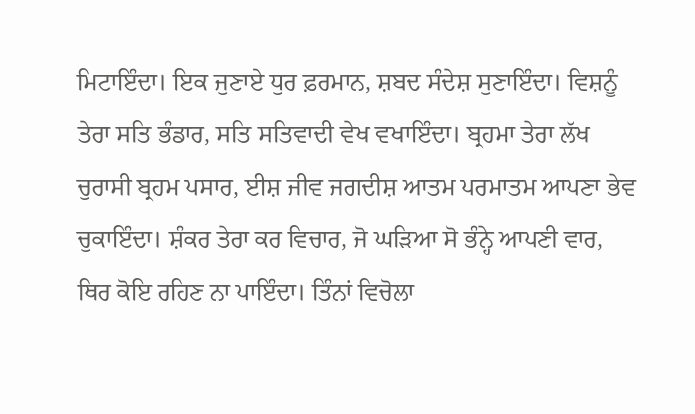ਮਿਟਾਇੰਦਾ। ਇਕ ਜੁਣਾਏ ਧੁਰ ਫ਼ਰਮਾਨ, ਸ਼ਬਦ ਸੰਦੇਸ਼ ਸੁਣਾਇੰਦਾ। ਵਿਸ਼ਨੂੰ ਤੇਰਾ ਸਤਿ ਭੰਡਾਰ, ਸਤਿ ਸਤਿਵਾਦੀ ਵੇਖ ਵਖਾਇੰਦਾ। ਬ੍ਰਹਮਾ ਤੇਰਾ ਲੱਖ ਚੁਰਾਸੀ ਬ੍ਰਹਮ ਪਸਾਰ, ਈਸ਼ ਜੀਵ ਜਗਦੀਸ਼ ਆਤਮ ਪਰਮਾਤਮ ਆਪਣਾ ਭੇਵ ਚੁਕਾਇੰਦਾ। ਸ਼ੰਕਰ ਤੇਰਾ ਕਰ ਵਿਚਾਰ, ਜੋ ਘੜਿਆ ਸੋ ਭੰਨ੍ਹੇ ਆਪਣੀ ਵਾਰ, ਥਿਰ ਕੋਇ ਰਹਿਣ ਨਾ ਪਾਇੰਦਾ। ਤਿੰਨਾਂ ਵਿਚੋਲਾ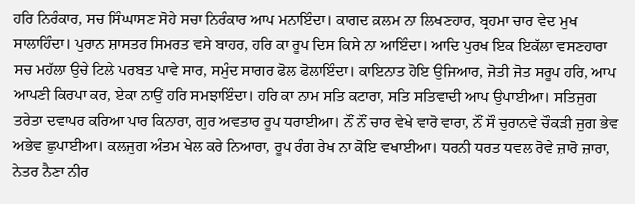ਹਰਿ ਨਿਰੰਕਾਰ, ਸਚ ਸਿੰਘਾਸਣ ਸੋਹੇ ਸਚਾ ਨਿਰੰਕਾਰ ਆਪ ਮਨਾਇੰਦਾ। ਕਾਗਦ ਕ਼ਲਮ ਨਾ ਲਿਖਣਹਾਰ, ਬ੍ਰਹਮਾ ਚਾਰ ਵੇਦ ਮੁਖ ਸਾਲਾਹਿੰਦਾ। ਪੁਰਾਨ ਸ਼ਾਸਤਰ ਸਿਮਰਤ ਵਸੇ ਬਾਹਰ, ਹਰਿ ਕਾ ਰੂਪ ਦਿਸ ਕਿਸੇ ਨਾ ਆਇੰਦਾ। ਆਦਿ ਪੁਰਖ ਇਕ ਇਕੱਲਾ ਵਸਣਹਾਰਾ ਸਚ ਮਹੱਲਾ ਉਚੇ ਟਿਲੇ ਪਰਬਤ ਪਾਵੇ ਸਾਰ, ਸਮੁੰਦ ਸਾਗਰ ਫੋਲ ਫੋਲਾਇੰਦਾ। ਕਾਇਨਾਤ ਹੋਇ ਉਜਿਆਰ, ਜੋਤੀ ਜੋਤ ਸਰੂਪ ਹਰਿ, ਆਪ ਆਪਣੀ ਕਿਰਪਾ ਕਰ, ਏਕਾ ਨਾਉਂ ਹਰਿ ਸਮਝਾਇੰਦਾ। ਹਰਿ ਕਾ ਨਾਮ ਸਤਿ ਕਟਾਰਾ, ਸਤਿ ਸਤਿਵਾਦੀ ਆਪ ਉਪਾਈਆ। ਸਤਿਜੁਗ ਤਰੇਤਾ ਦਵਾਪਰ ਕਰਿਆ ਪਾਰ ਕਿਨਾਰਾ, ਗੁਰ ਅਵਤਾਰ ਰੂਪ ਧਰਾਈਆ। ਨੌਂ ਨੌਂ ਚਾਰ ਵੇਖੇ ਵਾਰੋ ਵਾਰਾ, ਨੌਂ ਸੌ ਚੁਰਾਨਵੇ ਚੌਕੜੀ ਜੁਗ ਭੇਵ ਅਭੇਵ ਛੁਪਾਈਆ। ਕਲਜੁਗ ਅੰਤਮ ਖੇਲ ਕਰੇ ਨਿਆਰਾ, ਰੂਪ ਰੰਗ ਰੇਖ ਨਾ ਕੋਇ ਵਖਾਈਆ। ਧਰਨੀ ਧਰਤ ਧਵਲ ਰੋਵੇ ਜ਼ਾਰੋ ਜ਼ਾਰਾ, ਨੇਤਰ ਨੈਣਾ ਨੀਰ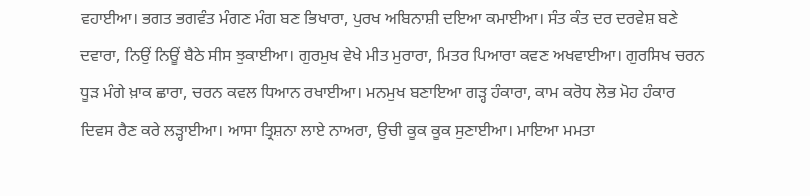ਵਹਾਈਆ। ਭਗਤ ਭਗਵੰਤ ਮੰਗਣ ਮੰਗ ਬਣ ਭਿਖਾਰਾ, ਪੁਰਖ ਅਬਿਨਾਸ਼ੀ ਦਇਆ ਕਮਾਈਆ। ਸੰਤ ਕੰਤ ਦਰ ਦਰਵੇਸ਼ ਬਣੇ ਦਵਾਰਾ, ਨਿਉਂ ਨਿਊਂ ਬੈਠੇ ਸੀਸ ਝੁਕਾਈਆ। ਗੁਰਮੁਖ ਵੇਖੇ ਮੀਤ ਮੁਰਾਰਾ, ਮਿਤਰ ਪਿਆਰਾ ਕਵਣ ਅਖਵਾਈਆ। ਗੁਰਸਿਖ ਚਰਨ ਧੂੜ ਮੰਗੇ ਖ਼ਾਕ ਛਾਰਾ, ਚਰਨ ਕਵਲ ਧਿਆਨ ਰਖਾਈਆ। ਮਨਮੁਖ ਬਣਾਇਆ ਗੜ੍ਹ ਹੰਕਾਰਾ, ਕਾਮ ਕਰੋਧ ਲੋਭ ਮੋਹ ਹੰਕਾਰ ਦਿਵਸ ਰੈਣ ਕਰੇ ਲੜ੍ਹਾਈਆ। ਆਸਾ ਤ੍ਰਿਸ਼ਨਾ ਲਾਏ ਨਾਅਰਾ, ਉਚੀ ਕੂਕ ਕੂਕ ਸੁਣਾਈਆ। ਮਾਇਆ ਮਮਤਾ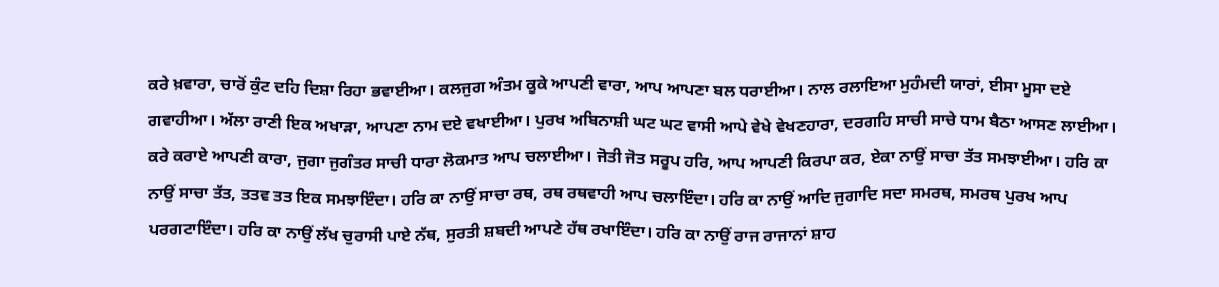ਕਰੇ ਖ਼ਵਾਰਾ, ਚਾਰੋਂ ਕੁੰਟ ਦਹਿ ਦਿਸ਼ਾ ਰਿਹਾ ਭਵਾਈਆ। ਕਲਜੁਗ ਅੰਤਮ ਕੂਕੇ ਆਪਣੀ ਵਾਰਾ, ਆਪ ਆਪਣਾ ਬਲ ਧਰਾਈਆ। ਨਾਲ ਰਲਾਇਆ ਮੁਹੰਮਦੀ ਯਾਰਾਂ, ਈਸਾ ਮੂਸਾ ਦਏ ਗਵਾਹੀਆ। ਅੱਲਾ ਰਾਣੀ ਇਕ ਅਖਾੜਾ, ਆਪਣਾ ਨਾਮ ਦਏ ਵਖਾਈਆ। ਪੁਰਖ ਅਬਿਨਾਸ਼ੀ ਘਟ ਘਟ ਵਾਸੀ ਆਪੇ ਵੇਖੇ ਵੇਖਣਹਾਰਾ, ਦਰਗਹਿ ਸਾਚੀ ਸਾਚੇ ਧਾਮ ਬੈਠਾ ਆਸਣ ਲਾਈਆ। ਕਰੇ ਕਰਾਏ ਆਪਣੀ ਕਾਰਾ, ਜੁਗਾ ਜੁਗੰਤਰ ਸਾਚੀ ਧਾਰਾ ਲੋਕਮਾਤ ਆਪ ਚਲਾਈਆ। ਜੋਤੀ ਜੋਤ ਸਰੂਪ ਹਰਿ, ਆਪ ਆਪਣੀ ਕਿਰਪਾ ਕਰ, ਏਕਾ ਨਾਉਂ ਸਾਚਾ ਤੱਤ ਸਮਝਾਈਆ। ਹਰਿ ਕਾ ਨਾਉਂ ਸਾਚਾ ਤੱਤ, ਤਤਵ ਤਤ ਇਕ ਸਮਝਾਇੰਦਾ। ਹਰਿ ਕਾ ਨਾਉਂ ਸਾਚਾ ਰਥ, ਰਥ ਰਥਵਾਹੀ ਆਪ ਚਲਾਇੰਦਾ। ਹਰਿ ਕਾ ਨਾਉਂ ਆਦਿ ਜੁਗਾਦਿ ਸਦਾ ਸਮਰਥ, ਸਮਰਥ ਪੁਰਖ ਆਪ ਪਰਗਟਾਇੰਦਾ। ਹਰਿ ਕਾ ਨਾਉਂ ਲੱਖ ਚੁਰਾਸੀ ਪਾਏ ਨੱਥ, ਸੁਰਤੀ ਸ਼ਬਦੀ ਆਪਣੇ ਹੱਥ ਰਖਾਇੰਦਾ। ਹਰਿ ਕਾ ਨਾਉਂ ਰਾਜ ਰਾਜਾਨਾਂ ਸ਼ਾਹ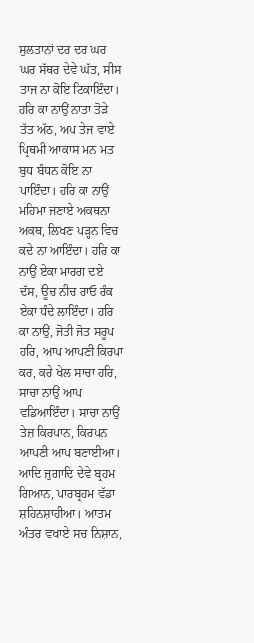ਸੁਲਤਾਨਾਂ ਦਰ ਦਰ ਘਰ ਘਰ ਸੱਥਰ ਦੇਵੇ ਘੱਤ, ਸੀਸ ਤਾਜ ਨਾ ਕੋਇ ਟਿਕਾਇੰਦਾ। ਹਰਿ ਕਾ ਨਾਉਂ ਨਾਤਾ ਤੋੜੇ ਤੱਤ ਅੱਠ, ਅਪ ਤੇਜ ਵਾਏ ਪ੍ਰਿਥਮੀ ਆਕਾਸ ਮਨ ਮਤ ਬੁਧ ਬੰਧਨ ਕੋਇ ਨਾ ਪਾਇੰਦਾ। ਹਰਿ ਕਾ ਨਾਉਂ ਮਹਿਮਾ ਜਣਾਏ ਅਕਥਨਾ ਅਕਥ, ਲਿਖਣ ਪੜ੍ਹਨ ਵਿਚ ਕਦੇ ਨਾ ਆਇੰਦਾ। ਹਰਿ ਕਾ ਨਾਉਂ ਏਕਾ ਮਾਰਗ ਦਏ ਦੱਸ, ਊਚ ਨੀਚ ਰਾਓ ਰੰਕ ਏਕਾ ਧੰਦੇ ਲਾਇੰਦਾ। ਹਰਿ ਕਾ ਨਾਉਂ, ਜੋਤੀ ਜੋਤ ਸਰੂਪ ਹਰਿ, ਆਪ ਆਪਣੀ ਕਿਰਪਾ ਕਰ, ਕਰੇ ਖੇਲ ਸਾਚਾ ਹਰਿ, ਸਾਚਾ ਨਾਉਂ ਆਪ ਵਡਿਆਇੰਦਾ। ਸਾਚਾ ਨਾਉਂ ਤੇਜ਼ ਕਿਰਪਾਨ, ਕਿਰਪਨ ਆਪਣੀ ਆਪ ਬਣਾਈਆ। ਆਦਿ ਜੁਗਾਦਿ ਦੇਵੇ ਬ੍ਰਹਮ ਗਿਆਨ, ਪਾਰਬ੍ਰਹਮ ਵੱਡਾ ਸ਼ਹਿਨਸ਼ਾਹੀਆ। ਆਤਮ ਅੰਤਰ ਵਖਾਏ ਸਚ ਨਿਸ਼ਾਨ,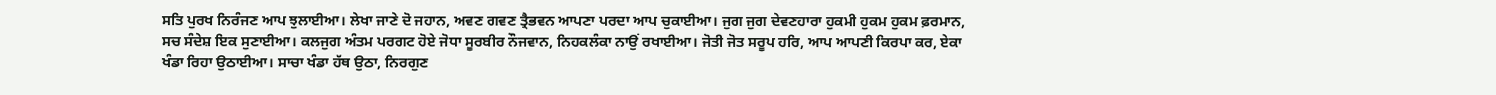ਸਤਿ ਪੁਰਖ ਨਿਰੰਜਣ ਆਪ ਝੁਲਾਈਆ। ਲੇਖਾ ਜਾਣੇ ਦੋ ਜਹਾਨ, ਅਵਣ ਗਵਣ ਤ੍ਰੈਭਵਨ ਆਪਣਾ ਪਰਦਾ ਆਪ ਚੁਕਾਈਆ। ਜੁਗ ਜੁਗ ਦੇਵਣਹਾਰਾ ਹੁਕਮੀ ਹੁਕਮ ਹੁਕਮ ਫ਼ਰਮਾਨ, ਸਚ ਸੰਦੇਸ਼ ਇਕ ਸੁਣਾਈਆ। ਕਲਜੁਗ ਅੰਤਮ ਪਰਗਟ ਹੋਏ ਜੋਧਾ ਸੂਰਬੀਰ ਨੌਜਵਾਨ, ਨਿਹਕਲੰਕਾ ਨਾਉਂ ਰਖਾਈਆ। ਜੋਤੀ ਜੋਤ ਸਰੂਪ ਹਰਿ, ਆਪ ਆਪਣੀ ਕਿਰਪਾ ਕਰ, ਏਕਾ ਖੰਡਾ ਰਿਹਾ ਉਠਾਈਆ। ਸਾਚਾ ਖੰਡਾ ਹੱਥ ਉਠਾ, ਨਿਰਗੁਣ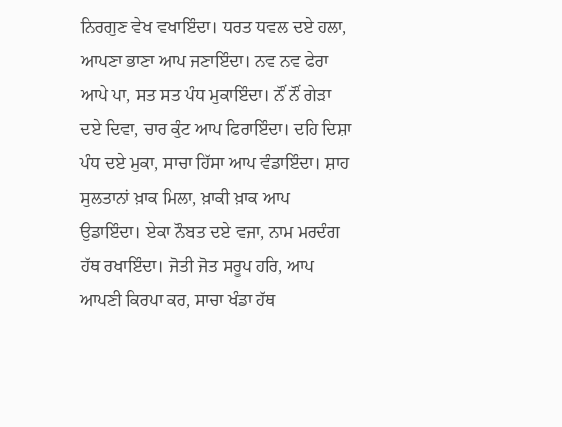ਨਿਰਗੁਣ ਵੇਖ ਵਖਾਇੰਦਾ। ਧਰਤ ਧਵਲ ਦਏ ਹਲਾ, ਆਪਣਾ ਭਾਣਾ ਆਪ ਜਣਾਇੰਦਾ। ਨਵ ਨਵ ਫੇਰਾ ਆਪੇ ਪਾ, ਸਤ ਸਤ ਪੰਧ ਮੁਕਾਇੰਦਾ। ਨੌਂ ਨੌਂ ਗੇੜਾ ਦਏ ਦਿਵਾ, ਚਾਰ ਕੁੰਟ ਆਪ ਫਿਰਾਇੰਦਾ। ਦਹਿ ਦਿਸ਼ਾ ਪੰਧ ਦਏ ਮੁਕਾ, ਸਾਚਾ ਹਿੱਸਾ ਆਪ ਵੰਡਾਇੰਦਾ। ਸ਼ਾਹ ਸੁਲਤਾਨਾਂ ਖ਼ਾਕ ਮਿਲਾ, ਖ਼ਾਕੀ ਖ਼ਾਕ ਆਪ ਉਡਾਇੰਦਾ। ਏਕਾ ਨੌਬਤ ਦਏ ਵਜਾ, ਨਾਮ ਮਰਦੰਗ ਹੱਥ ਰਖਾਇੰਦਾ। ਜੋਤੀ ਜੋਤ ਸਰੂਪ ਹਰਿ, ਆਪ ਆਪਣੀ ਕਿਰਪਾ ਕਰ, ਸਾਚਾ ਖੰਡਾ ਹੱਥ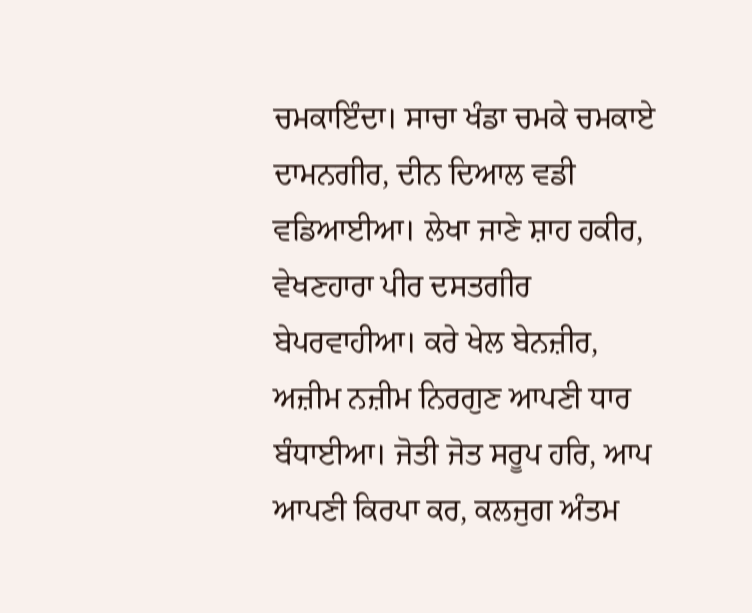ਚਮਕਾਇੰਦਾ। ਸਾਚਾ ਖੰਡਾ ਚਮਕੇ ਚਮਕਾਏ ਦਾਮਨਗੀਰ, ਦੀਨ ਦਿਆਲ ਵਡੀ ਵਡਿਆਈਆ। ਲੇਖਾ ਜਾਣੇ ਸ਼ਾਹ ਹਕੀਰ, ਵੇਖਣਹਾਰਾ ਪੀਰ ਦਸਤਗੀਰ ਬੇਪਰਵਾਹੀਆ। ਕਰੇ ਖੇਲ ਬੇਨਜ਼ੀਰ, ਅਜ਼ੀਮ ਨਜ਼ੀਮ ਨਿਰਗੁਣ ਆਪਣੀ ਧਾਰ ਬੰਧਾਈਆ। ਜੋਤੀ ਜੋਤ ਸਰੂਪ ਹਰਿ, ਆਪ ਆਪਣੀ ਕਿਰਪਾ ਕਰ, ਕਲਜੁਗ ਅੰਤਮ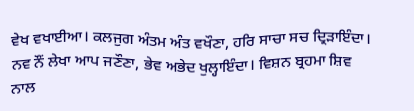ਵੇਖ ਵਖਾਈਆ। ਕਲਜੁਗ ਅੰਤਮ ਅੰਤ ਵਖੌਣਾ, ਹਰਿ ਸਾਚਾ ਸਚ ਦ੍ਰਿੜਾਇੰਦਾ। ਨਵ ਨੌਂ ਲੇਖਾ ਆਪ ਜਣੌਣਾ, ਭੇਵ ਅਭੇਦ ਖੁਲ੍ਹਾਇੰਦਾ। ਵਿਸ਼ਨ ਬ੍ਰਹਮਾ ਸ਼ਿਵ ਨਾਲ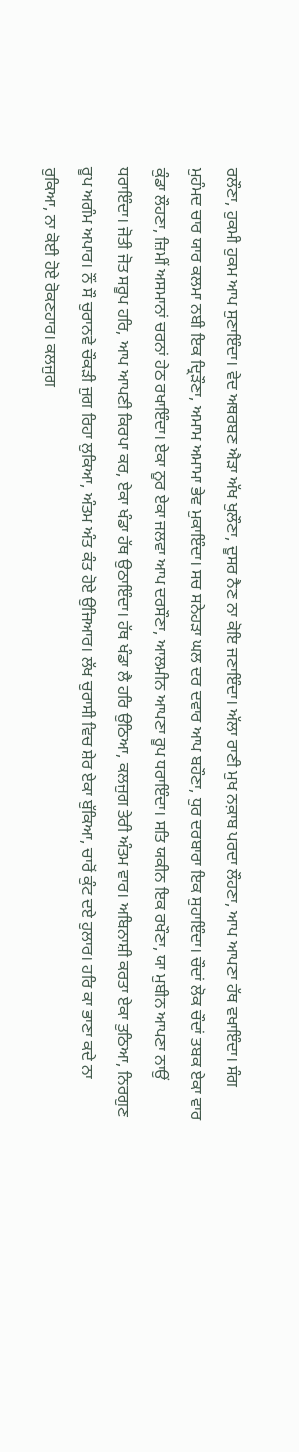ਰਲੌਣਾ, ਹੁਕਮੀ ਹੁਕਮ ਆਪ ਸੁਣਾਇੰਦਾ। ਵੇਦ ਅਥਰਬਣ ਐੜਾ ਅੱਖ ਖੁਲੌਣਾ, ਦੂਸਰ ਨੈਣ ਨਾ ਕੋਇ ਜਣਾਇੰਦਾ। ਅੱਲਾ ਰਾਣੀ ਮੁਖ ਨਕ਼ਾਬ ਪਰਦਾ ਲੌਹਣਾ, ਆਪ ਆਪਣਾ ਹੱਥ ਵਖਾਇੰਦਾ। ਸੰਗ ਮੁਹੰਮਦ ਚਾਰ ਯਾਰ ਕਲਮਾ ਨਬੀ ਇਕ ਦ੍ਰਿੜੌਣਾ, ਅਮਾਮ ਅਮਾਮਾ ਭੇਵ ਮੁਕਾਇੰਦਾ। ਸਚ ਸਨੇਹੜਾ ਘਲ ਦਰ ਦਵਾਰ ਆਪ ਬਹੌਣਾ, ਧੁਰ ਦਰਬਾਰਾ ਇਕ ਸੁਹਾਇੰਦਾ। ਚੌਦਾਂ ਲੋਕ ਚੌਦਾਂ ਤਬਕ ਏਕਾ ਵਾਰ ਕੁੰਡਾ ਲੌਹਣਾ, ਜ਼ਿਮੀਂ ਅਸਮਾਨਾਂ ਚਰਨਾਂ ਹੇਠ ਰਖਾਇੰਦਾ। ਏਕਾ ਨੂਰ ਏਕਾ ਜਲਵਾ ਆਪ ਦਰਸੌਣਾ, ਆਲਮੀਨ ਆਪਣਾ ਰੂਪ ਧਰਾਇੰਦਾ। ਸਤਿ ਯਕੀਨ ਇਕ ਰਖੌਣਾ, ਯਾ ਮੁਬੀਨ ਆਪਣਾ ਨਾਉਂ ਧਰਾਇੰਦਾ। ਜੋਤੀ ਜੋਤ ਸਰੂਪ ਹਰਿ, ਆਪ ਆਪਣੀ ਕਿਰਪਾ ਕਰ, ਏਕਾ ਖੰਡਾ ਹੱਥ ਉਠਾਇੰਦਾ। ਹੱਥ ਖੰਡਾ ਲੈ ਹਰਿ ਉਠਿਆ, ਕਲਜੁਗ ਤੇਰੀ ਅੰਤਮ ਵਾਰ। ਅਬਿਨਾਸ਼ੀ ਕਰਤਾ ਏਕਾ ਤੁਠਿਆ, ਨਿਰਗੁਣ ਰੂਪ ਅਗੰਮ ਅਪਾਰ। ਨੌਂ ਸੌ ਚੁਰਾਨਵੇ ਚੌਕੜੀ ਜੁਗ ਰਿਹਾ ਲੁਕਿਆ, ਅੰਤਮ ਅੰਤ ਕੰਤ ਹੋਏ ਉਜਿਆਰ। ਲੱਖ ਚੁਰਾਸੀ ਵਿਚ ਸ਼ੇਰ ਏਕਾ ਬੁੱਕਿਆ, ਚਾਰੋਂ ਕੁੰਟ ਦਏ ਹੁਲਾਰ। ਹਰਿ ਕਾ ਭਾਣਾ ਕਦੇ ਨਾ ਰੁਕਿਆ, ਨਾ ਕੋਈ ਹੋਏ ਰੋਕਣਹਾਰ। ਕਲਜੁਗ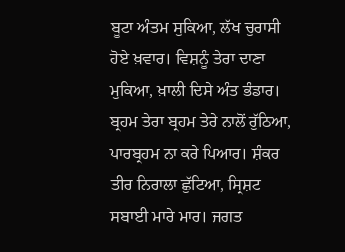ਬੂਟਾ ਅੰਤਮ ਸੁਕਿਆ, ਲੱਖ ਚੁਰਾਸੀ ਹੋਏ ਖ਼ਵਾਰ। ਵਿਸ਼ਨੂੰ ਤੇਰਾ ਦਾਣਾ ਮੁਕਿਆ, ਖ਼ਾਲੀ ਦਿਸੇ ਅੰਤ ਭੰਡਾਰ। ਬ੍ਰਹਮ ਤੇਰਾ ਬ੍ਰਹਮ ਤੇਰੇ ਨਾਲੋਂ ਰੁੱਠਿਆ, ਪਾਰਬ੍ਰਹਮ ਨਾ ਕਰੇ ਪਿਆਰ। ਸ਼ੰਕਰ ਤੀਰ ਨਿਰਾਲਾ ਛੁੱਟਿਆ, ਸ੍ਰਿਸ਼ਟ ਸਬਾਈ ਮਾਰੇ ਮਾਰ। ਜਗਤ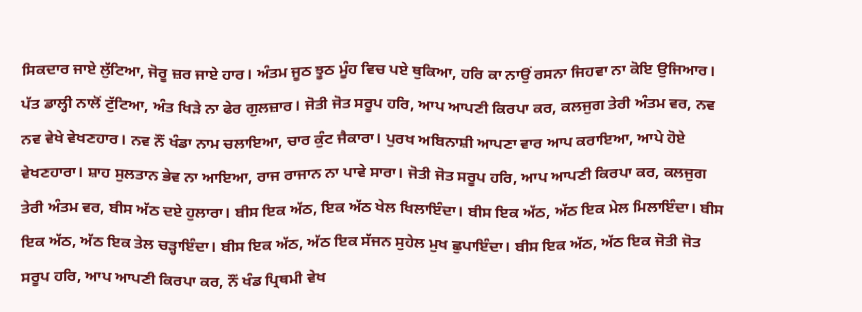ਸਿਕਦਾਰ ਜਾਏ ਲੁੱਟਿਆ, ਜੋਰੂ ਜ਼ਰ ਜਾਏ ਹਾਰ। ਅੰਤਮ ਜੂਠ ਝੂਠ ਮੂੰਹ ਵਿਚ ਪਏ ਥੁਕਿਆ, ਹਰਿ ਕਾ ਨਾਉਂ ਰਸਨਾ ਜਿਹਵਾ ਨਾ ਕੋਇ ਉਜਿਆਰ। ਪੱਤ ਡਾਲ੍ਹੀ ਨਾਲੋਂ ਟੁੱਟਿਆ, ਅੰਤ ਖਿੜੇ ਨਾ ਫੇਰ ਗੁਲਜ਼ਾਰ। ਜੋਤੀ ਜੋਤ ਸਰੂਪ ਹਰਿ, ਆਪ ਆਪਣੀ ਕਿਰਪਾ ਕਰ, ਕਲਜੁਗ ਤੇਰੀ ਅੰਤਮ ਵਰ, ਨਵ ਨਵ ਵੇਖੇ ਵੇਖਣਹਾਰ। ਨਵ ਨੌਂ ਖੰਡਾ ਨਾਮ ਚਲਾਇਆ, ਚਾਰ ਕੁੰਟ ਜੈਕਾਰਾ। ਪੁਰਖ ਅਬਿਨਾਸ਼ੀ ਆਪਣਾ ਵਾਰ ਆਪ ਕਰਾਇਆ, ਆਪੇ ਹੋਏ ਵੇਖਣਹਾਰਾ। ਸ਼ਾਹ ਸੁਲਤਾਨ ਭੇਵ ਨਾ ਆਇਆ, ਰਾਜ ਰਾਜਾਨ ਨਾ ਪਾਵੇ ਸਾਰਾ। ਜੋਤੀ ਜੋਤ ਸਰੂਪ ਹਰਿ, ਆਪ ਆਪਣੀ ਕਿਰਪਾ ਕਰ, ਕਲਜੁਗ ਤੇਰੀ ਅੰਤਮ ਵਰ, ਬੀਸ ਅੱਠ ਦਏ ਹੁਲਾਰਾ। ਬੀਸ ਇਕ ਅੱਠ, ਇਕ ਅੱਠ ਖੇਲ ਖਿਲਾਇੰਦਾ। ਬੀਸ ਇਕ ਅੱਠ, ਅੱਠ ਇਕ ਮੇਲ ਮਿਲਾਇੰਦਾ। ਬੀਸ ਇਕ ਅੱਠ, ਅੱਠ ਇਕ ਤੇਲ ਚੜ੍ਹਾਇੰਦਾ। ਬੀਸ ਇਕ ਅੱਠ, ਅੱਠ ਇਕ ਸੱਜਨ ਸੁਹੇਲ ਮੁਖ ਛੁਪਾਇੰਦਾ। ਬੀਸ ਇਕ ਅੱਠ, ਅੱਠ ਇਕ ਜੋਤੀ ਜੋਤ ਸਰੂਪ ਹਰਿ, ਆਪ ਆਪਣੀ ਕਿਰਪਾ ਕਰ, ਨੌਂ ਖੰਡ ਪ੍ਰਿਥਮੀ ਵੇਖ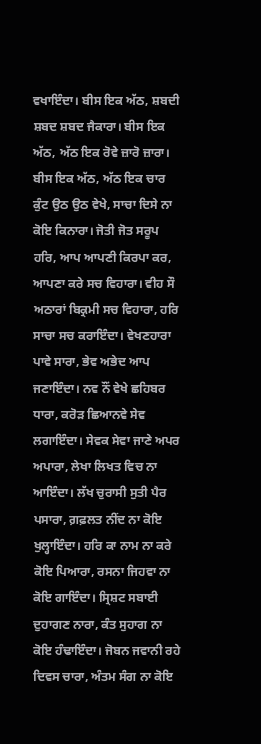ਵਖਾਇੰਦਾ। ਬੀਸ ਇਕ ਅੱਠ, ਸ਼ਬਦੀ ਸ਼ਬਦ ਸ਼ਬਦ ਜੈਕਾਰਾ। ਬੀਸ ਇਕ ਅੱਠ, ਅੱਠ ਇਕ ਰੋਵੇ ਜ਼ਾਰੋ ਜ਼ਾਰਾ। ਬੀਸ ਇਕ ਅੱਠ, ਅੱਠ ਇਕ ਚਾਰ ਕੁੰਟ ਉਠ ਉਠ ਵੇਖੇ, ਸਾਚਾ ਦਿਸੇ ਨਾ ਕੋਇ ਕਿਨਾਰਾ। ਜੋਤੀ ਜੋਤ ਸਰੂਪ ਹਰਿ, ਆਪ ਆਪਣੀ ਕਿਰਪਾ ਕਰ, ਆਪਣਾ ਕਰੇ ਸਚ ਵਿਹਾਰਾ। ਵੀਹ ਸੌ ਅਠਾਰਾਂ ਬਿਕ੍ਰਮੀ ਸਚ ਵਿਹਾਰਾ, ਹਰਿ ਸਾਚਾ ਸਚ ਕਰਾਇੰਦਾ। ਵੇਖਣਹਾਰਾ ਪਾਵੇ ਸਾਰਾ, ਭੇਵ ਅਭੇਦ ਆਪ ਜਣਾਇੰਦਾ। ਨਵ ਨੌਂ ਵੇਖੇ ਛਹਿਬਰ ਧਾਰਾ, ਕਰੋੜ ਛਿਆਨਵੇ ਸੇਵ ਲਗਾਇੰਦਾ। ਸੇਵਕ ਸੇਵਾ ਜਾਣੇ ਅਪਰ ਅਪਾਰਾ, ਲੇਖਾ ਲਿਖਤ ਵਿਚ ਨਾ ਆਇੰਦਾ। ਲੱਖ ਚੁਰਾਸੀ ਸੁਤੀ ਪੈਰ ਪਸਾਰਾ, ਗ਼ਫ਼ਲਤ ਨੀਂਦ ਨਾ ਕੋਇ ਖੁਲ੍ਹਾਇੰਦਾ। ਹਰਿ ਕਾ ਨਾਮ ਨਾ ਕਰੇ ਕੋਇ ਪਿਆਰਾ, ਰਸਨਾ ਜਿਹਵਾ ਨਾ ਕੋਇ ਗਾਇੰਦਾ। ਸ੍ਰਿਸ਼ਟ ਸਬਾਈ ਦੁਹਾਗਣ ਨਾਰਾ, ਕੰਤ ਸੁਹਾਗ ਨਾ ਕੋਇ ਹੰਢਾਇੰਦਾ। ਜੋਬਨ ਜਵਾਨੀ ਰਹੇ ਦਿਵਸ ਚਾਰਾ, ਅੰਤਮ ਸੰਗ ਨਾ ਕੋਇ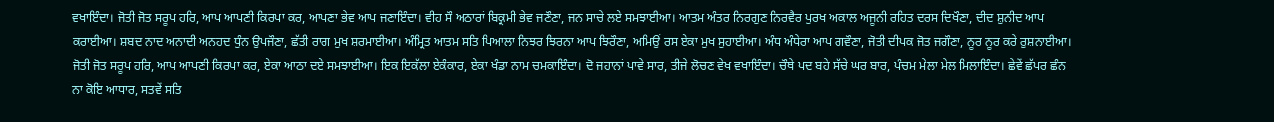ਵਖਾਇੰਦਾ। ਜੋਤੀ ਜੋਤ ਸਰੂਪ ਹਰਿ, ਆਪ ਆਪਣੀ ਕਿਰਪਾ ਕਰ, ਆਪਣਾ ਭੇਵ ਆਪ ਜਣਾਇੰਦਾ। ਵੀਹ ਸੌ ਅਠਾਰਾਂ ਬਿਕ੍ਰਮੀ ਭੇਵ ਜਣੌਣਾ, ਜਨ ਸਾਚੇ ਲਏ ਸਮਝਾਈਆ। ਆਤਮ ਅੰਤਰ ਨਿਰਗੁਣ ਨਿਰਵੈਰ ਪੁਰਖ ਅਕਾਲ ਅਜੂਨੀ ਰਹਿਤ ਦਰਸ ਦਿਖੌਣਾ, ਦੀਦ ਸ਼ੁਨੀਦ ਆਪ ਕਰਾਈਆ। ਸ਼ਬਦ ਨਾਦ ਅਨਾਦੀ ਅਨਹਦ ਧੁੰਨ ਉਪਜੌਣਾ, ਛੱਤੀ ਰਾਗ ਮੁਖ ਸ਼ਰਮਾਈਆ। ਅੰਮ੍ਰਿਤ ਆਤਮ ਸਤਿ ਪਿਆਲਾ ਨਿਝਰ ਝਿਰਨਾ ਆਪ ਝਿਰੌਣਾ, ਅਮਿਉਂ ਰਸ ਏਕਾ ਮੁਖ ਸੁਹਾਈਆ। ਅੰਧ ਅੰਧੇਰਾ ਆਪ ਗਵੌਣਾ, ਜੋਤੀ ਦੀਪਕ ਜੋਤ ਜਗੌਣਾ, ਨੂਰ ਨੂਰ ਕਰੇ ਰੁਸ਼ਨਾਈਆ। ਜੋਤੀ ਜੋਤ ਸਰੂਪ ਹਰਿ, ਆਪ ਆਪਣੀ ਕਿਰਪਾ ਕਰ, ਏਕਾ ਆਠਾ ਦਏ ਸਮਝਾਈਆ। ਇਕ ਇਕੱਲਾ ਏਕੰਕਾਰ, ਏਕਾ ਖੰਡਾ ਨਾਮ ਚਮਕਾਇੰਦਾ। ਦੋ ਜਹਾਨਾਂ ਪਾਵੇ ਸਾਰ, ਤੀਜੇ ਲੋਚਣ ਵੇਖ ਵਖਾਇੰਦਾ। ਚੌਥੇ ਪਦ ਬਹੇ ਸੱਚੇ ਘਰ ਬਾਰ, ਪੰਚਮ ਮੇਲਾ ਮੇਲ ਮਿਲਾਇੰਦਾ। ਛੇਵੇਂ ਛੱਪਰ ਛੰਨ ਨਾ ਕੋਇ ਆਧਾਰ, ਸਤਵੇਂ ਸਤਿ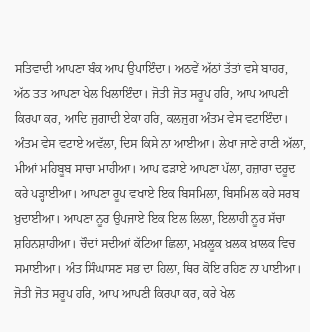ਸਤਿਵਾਦੀ ਆਪਣਾ ਬੰਕ ਆਪ ਉਪਾਇੰਦਾ। ਅਠਵੇਂ ਅੱਠਾਂ ਤੱਤਾਂ ਵਸੇ ਬਾਹਰ, ਅੱਠ ਤਤ ਆਪਣਾ ਖੇਲ ਖਿਲਾਇੰਦਾ। ਜੋਤੀ ਜੋਤ ਸਰੂਪ ਹਰਿ, ਆਪ ਆਪਣੀ ਕਿਰਪਾ ਕਰ, ਆਦਿ ਜੁਗਾਦੀ ਏਕਾ ਹਰਿ, ਕਲਜੁਗ ਅੰਤਮ ਵੇਸ ਵਟਾਇੰਦਾ। ਅੰਤਮ ਵੇਸ ਵਟਾਏ ਅਵੱਲਾ, ਦਿਸ ਕਿਸੇ ਨਾ ਆਈਆ। ਲੇਖਾ ਜਾਣੇ ਰਾਣੀ ਅੱਲਾ, ਮੀਆਂ ਮਹਿਬੂਬ ਸਾਚਾ ਮਾਹੀਆ। ਆਪ ਫੜਾਏ ਆਪਣਾ ਪੱਲਾ, ਹਜ਼ਾਰਾ ਦਰੂਦ ਕਰੇ ਪੜ੍ਹਾਈਆ। ਆਪਣਾ ਰੂਪ ਵਖਾਏ ਇਕ ਬਿਸਮਿਲਾ, ਬਿਸਮਿਲ ਕਰੇ ਸਰਬ ਖ਼ੁਦਾਈਆ। ਆਪਣਾ ਨੂਰ ਉਪਜਾਏ ਇਕ ਇਲ ਲਿਲਾ, ਇਲਾਹੀ ਨੂਰ ਸੱਚਾ ਸ਼ਹਿਨਸ਼ਾਹੀਆ। ਚੌਦਾਂ ਸਦੀਆਂ ਕੱਟਿਆ ਛਿਲਾ, ਮਖ਼ਲੂਕ ਖ਼ਲਕ ਖ਼ਾਲਕ ਵਿਚ ਸਮਾਈਆ। ਅੰਤ ਸਿੰਘਾਸਣ ਸਭ ਦਾ ਹਿਲਾ, ਥਿਰ ਕੋਇ ਰਹਿਣ ਨਾ ਪਾਈਆ। ਜੋਤੀ ਜੋਤ ਸਰੂਪ ਹਰਿ, ਆਪ ਆਪਣੀ ਕਿਰਪਾ ਕਰ, ਕਰੇ ਖੇਲ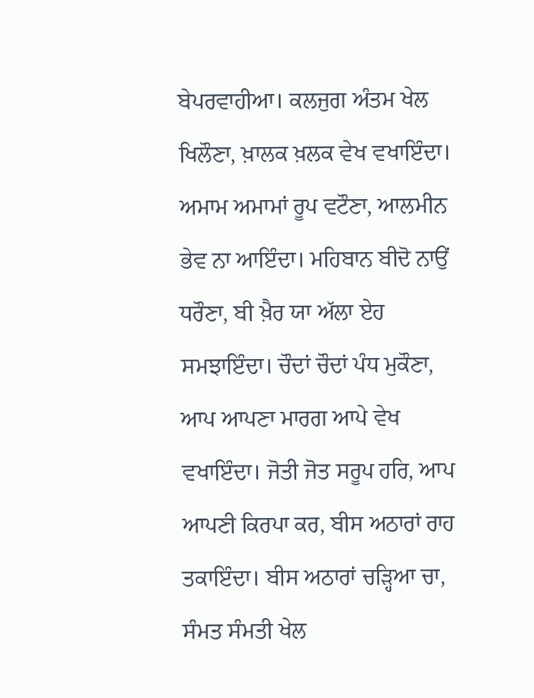ਬੇਪਰਵਾਹੀਆ। ਕਲਜੁਗ ਅੰਤਮ ਖੇਲ ਖਿਲੌਣਾ, ਖ਼ਾਲਕ ਖ਼ਲਕ ਵੇਖ ਵਖਾਇੰਦਾ। ਅਮਾਮ ਅਮਾਮਾਂ ਰੂਪ ਵਟੌਣਾ, ਆਲਮੀਨ ਭੇਵ ਨਾ ਆਇੰਦਾ। ਮਹਿਬਾਨ ਬੀਦੋ ਨਾਉਂ ਧਰੌਣਾ, ਬੀ ਖ਼ੈਰ ਯਾ ਅੱਲਾ ਏਹ ਸਮਝਾਇੰਦਾ। ਚੌਦਾਂ ਚੌਦਾਂ ਪੰਧ ਮੁਕੌਣਾ, ਆਪ ਆਪਣਾ ਮਾਰਗ ਆਪੇ ਵੇਖ ਵਖਾਇੰਦਾ। ਜੋਤੀ ਜੋਤ ਸਰੂਪ ਹਰਿ, ਆਪ ਆਪਣੀ ਕਿਰਪਾ ਕਰ, ਬੀਸ ਅਠਾਰਾਂ ਰਾਹ ਤਕਾਇੰਦਾ। ਬੀਸ ਅਠਾਰਾਂ ਚੜ੍ਹਿਆ ਚਾ, ਸੰਮਤ ਸੰਮਤੀ ਖੇਲ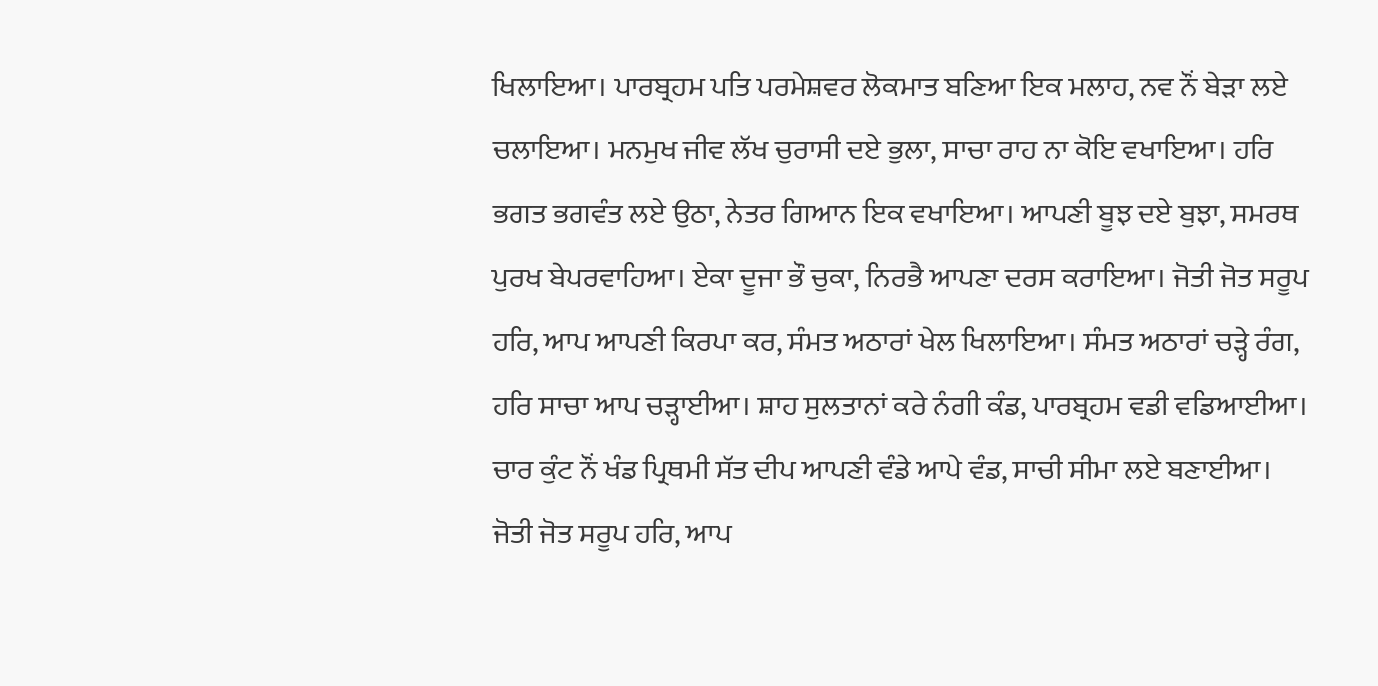ਖਿਲਾਇਆ। ਪਾਰਬ੍ਰਹਮ ਪਤਿ ਪਰਮੇਸ਼ਵਰ ਲੋਕਮਾਤ ਬਣਿਆ ਇਕ ਮਲਾਹ, ਨਵ ਨੌਂ ਬੇੜਾ ਲਏ ਚਲਾਇਆ। ਮਨਮੁਖ ਜੀਵ ਲੱਖ ਚੁਰਾਸੀ ਦਏ ਭੁਲਾ, ਸਾਚਾ ਰਾਹ ਨਾ ਕੋਇ ਵਖਾਇਆ। ਹਰਿ ਭਗਤ ਭਗਵੰਤ ਲਏ ਉਠਾ, ਨੇਤਰ ਗਿਆਨ ਇਕ ਵਖਾਇਆ। ਆਪਣੀ ਬੂਝ ਦਏ ਬੁਝਾ, ਸਮਰਥ ਪੁਰਖ ਬੇਪਰਵਾਹਿਆ। ਏਕਾ ਦੂਜਾ ਭੌ ਚੁਕਾ, ਨਿਰਭੈ ਆਪਣਾ ਦਰਸ ਕਰਾਇਆ। ਜੋਤੀ ਜੋਤ ਸਰੂਪ ਹਰਿ, ਆਪ ਆਪਣੀ ਕਿਰਪਾ ਕਰ, ਸੰਮਤ ਅਠਾਰਾਂ ਖੇਲ ਖਿਲਾਇਆ। ਸੰਮਤ ਅਠਾਰਾਂ ਚੜ੍ਹੇ ਰੰਗ, ਹਰਿ ਸਾਚਾ ਆਪ ਚੜ੍ਹਾਈਆ। ਸ਼ਾਹ ਸੁਲਤਾਨਾਂ ਕਰੇ ਨੰਗੀ ਕੰਡ, ਪਾਰਬ੍ਰਹਮ ਵਡੀ ਵਡਿਆਈਆ। ਚਾਰ ਕੁੰਟ ਨੌਂ ਖੰਡ ਪ੍ਰਿਥਮੀ ਸੱਤ ਦੀਪ ਆਪਣੀ ਵੰਡੇ ਆਪੇ ਵੰਡ, ਸਾਚੀ ਸੀਮਾ ਲਏ ਬਣਾਈਆ। ਜੋਤੀ ਜੋਤ ਸਰੂਪ ਹਰਿ, ਆਪ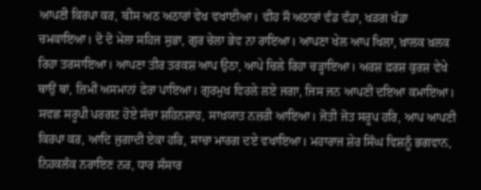ਆਪਣੀ ਕਿਰਪਾ ਕਰ, ਬੀਸ ਅਠ ਅਠਾਰਾਂ ਵੇਖ ਵਖਾਈਆ। ਵੀਹ ਸੌ ਅਠਾਰਾਂ ਵੰਡ ਵੰਡਾ, ਖੜਗ ਖੰਡਾ ਚਮਕਾਇਆ। ਦੋ ਦੋ ਮੇਲਾ ਸਹਿਜ ਸੁਭਾ, ਗੁਰ ਚੇਲਾ ਭੇਵ ਨਾ ਰਾਇਆ। ਆਪਣਾ ਖੇਲ ਆਪ ਖਿਲਾ, ਖ਼ਾਲਕ ਖ਼ਲਕ ਰਿਹਾ ਤਰਸਾਇਆ। ਆਪਣਾ ਤੀਰ ਤਰਕਸ਼ ਆਪ ਉਠਾ, ਆਪੇ ਚਿਲੇ ਰਿਹਾ ਚੜ੍ਹਾਇਆ। ਅਰਸ਼ ਫ਼ਰਸ਼ ਕੁਰਸ਼ ਵੇਖੇ ਥਾਉਂ ਥਾਂ, ਜ਼ਿਮੀਂ ਅਸਮਾਨਾਂ ਫੇਰਾ ਪਾਇਆ। ਗੁਰਮੁਖ ਵਿਰਲੇ ਲਏ ਜਗਾ, ਜਿਸ ਜਨ ਆਪਣੀ ਦਇਆ ਕਮਾਇਆ। ਸਵਛ ਸਰੂਪੀ ਪਰਗਟ ਹੋਏ ਸੱਚਾ ਸ਼ਹਿਨਸ਼ਾਹ, ਸਾਖ਼ਯਾਤ ਨਜ਼ਰੀ ਆਇਆ। ਜੋਤੀ ਜੋਤ ਸਰੂਪ ਹਰਿ, ਆਪ ਆਪਣੀ ਕਿਰਪਾ ਕਰ, ਆਦਿ ਜੁਗਾਦੀ ਏਕਾ ਹਰਿ, ਸਾਚਾ ਮਾਰਗ ਦਏ ਵਖਾਇਆ। ਮਹਾਰਾਜ ਸ਼ੇਰ ਸਿੰਘ ਵਿਸ਼ਨੂੰ ਭਗਵਾਨ, ਨਿਹਕਲੰਕ ਨਰਾਇਣ ਨਰ, ਧਾਰ ਸੰਸਾਰ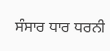ਸੰਸਾਰ ਧਾਰ ਧਰਨੀ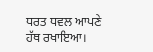ਧਰਤ ਧਵਲ ਆਪਣੇ ਹੱਥ ਰਖਾਇਆ।